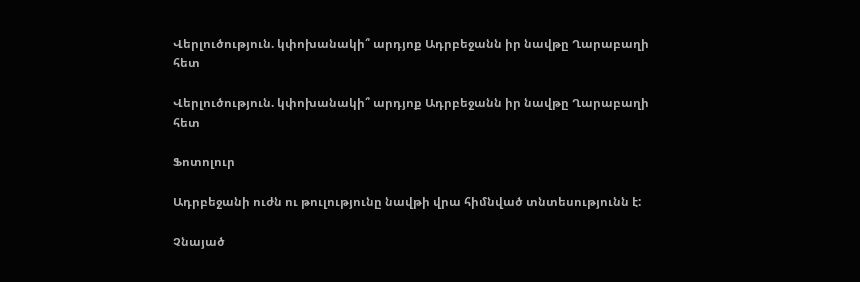Վերլուծություն. կփոխանակի՞ արդյոք Ադրբեջանն իր նավթը Ղարաբաղի հետ

Վերլուծություն. կփոխանակի՞ արդյոք Ադրբեջանն իր նավթը Ղարաբաղի հետ

Ֆոտոլուր

Ադրբեջանի ուժն ու թուլությունը նավթի վրա հիմնված տնտեսությունն է:

Չնայած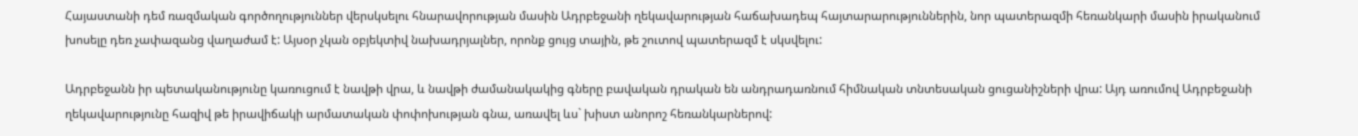Հայաստանի դեմ ռազմական գործողություններ վերսկսելու հնարավորության մասին Ադրբեջանի ղեկավարության հաճախադեպ հայտարարություններին, նոր պատերազմի հեռանկարի մասին իրականում խոսելը դեռ չափազանց վաղաժամ է: Այսօր չկան օբյեկտիվ նախադրյալներ, որոնք ցույց տային, թե շուտով պատերազմ է սկսվելու:

Ադրբեջանն իր պետականությունը կառուցում է նավթի վրա, և նավթի ժամանակակից գները բավական դրական են անդրադառնում հիմնական տնտեսական ցուցանիշների վրա: Այդ առումով Ադրբեջանի ղեկավարությունը հազիվ թե իրավիճակի արմատական փոփոխության գնա, առավել ևս` խիստ անորոշ հեռանկարներով: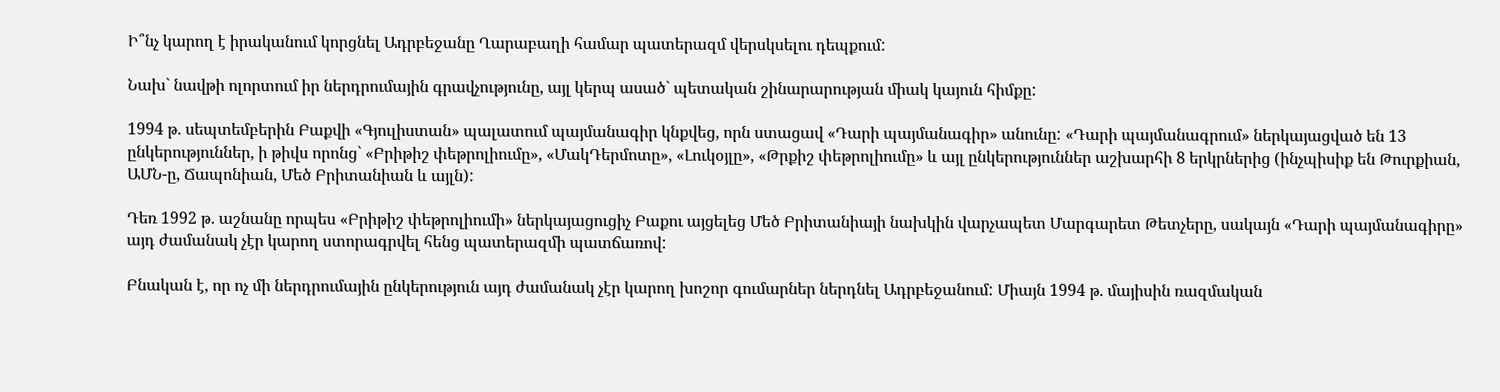Ի՞նչ կարող է իրականում կորցնել Ադրբեջանը Ղարաբաղի համար պատերազմ վերսկսելու դեպքում:

Նախ` նավթի ոլորտում իր ներդրումային գրավչությունը, այլ կերպ ասած` պետական շինարարության միակ կայուն հիմքը:

1994 թ. սեպտեմբերին Բաքվի «Գյուլիստան» պալատում պայմանագիր կնքվեց, որն ստացավ «Դարի պայմանագիր» անունը: «Դարի պայմանագրում» ներկայացված են 13 ընկերություններ, ի թիվս որոնց` «Բրիթիշ փեթրոլիումը», «ՄակԴերմոտը», «Լուկօյլը», «Թրքիշ փեթրոլիումը» և այլ ընկերություններ աշխարհի 8 երկրներից (ինչպիսիք են Թուրքիան, ԱՄՆ-ը, Ճապոնիան, Մեծ Բրիտանիան և այլն):

Դեռ 1992 թ. աշնանը որպես «Բրիթիշ փեթրոլիումի» ներկայացուցիչ Բաքու այցելեց Մեծ Բրիտանիայի նախկին վարչապետ Մարգարետ Թետչերը, սակայն «Դարի պայմանագիրը» այդ ժամանակ չէր կարող ստորագրվել հենց պատերազմի պատճառով:

Բնական է, որ ոչ մի ներդրումային ընկերություն այդ ժամանակ չէր կարող խոշոր գումարներ ներդնել Ադրբեջանում: Միայն 1994 թ. մայիսին ռազմական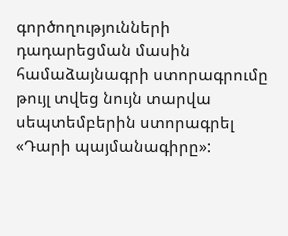գործողությունների դադարեցման մասին համաձայնագրի ստորագրումը թույլ տվեց նույն տարվա սեպտեմբերին ստորագրել «Դարի պայմանագիրը»: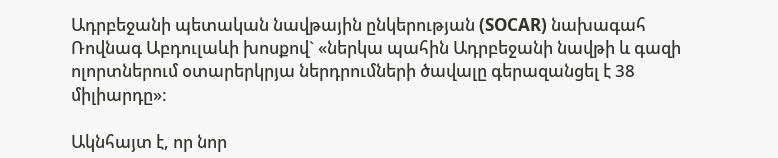Ադրբեջանի պետական նավթային ընկերության (SOCAR) նախագահ Ռովնագ Աբդուլաևի խոսքով` «ներկա պահին Ադրբեջանի նավթի և գազի ոլորտներում օտարերկրյա ներդրումների ծավալը գերազանցել է 38 միլիարդը»:

Ակնհայտ է, որ նոր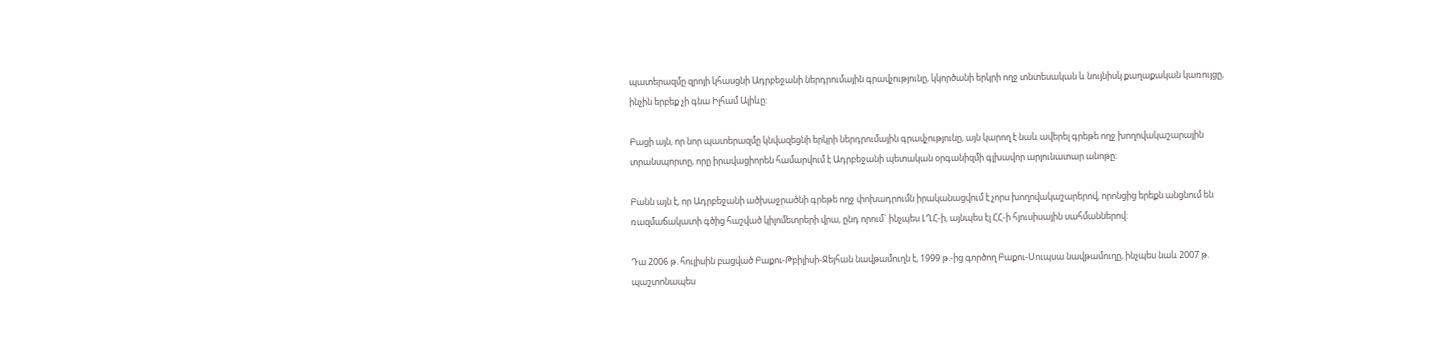պատերազմը զրոյի կհասցնի Ադրբեջանի ներդրումային գրավչությունը, կկործանի երկրի ողջ տնտեսական և նույնիսկ քաղաքական կառույցը, ինչին երբեք չի գնա Իլհամ Ալիևը:

Բացի այն, որ նոր պատերազմը կնվազեցնի երկրի ներդրումային գրավչությունը, այն կարող է նաև ավերել գրեթե ողջ խողովակաշարային տրանսպորտը, որը իրավացիորեն համարվում է Ադրբեջանի պետական օրգանիզմի գլխավոր արյունատար անոթը:

Բանն այն է, որ Ադրբեջանի ածխաջրածնի գրեթե ողջ փոխադրումն իրականացվում է չորս խողովակաշարերով, որոնցից երեքն անցնում են ռազմաճակատի գծից հաշված կիլոմետրերի վրա, ընդ որում` ինչպես ԼՂՀ-ի, այնպես էլ ՀՀ-ի հյուսիսային սահմաններով:

Դա 2006 թ. հուլիսին բացված Բաքու-Թբիլիսի-Ջեյհան նավթամուղն է, 1999 թ.-ից գործող Բաքու-Սուպսա նավթամուղը, ինչպես նաև 2007 թ. պաշտոնապես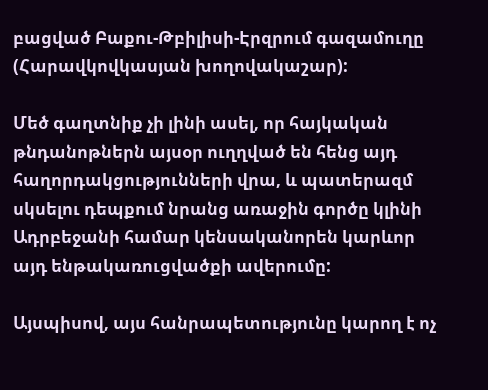բացված Բաքու-Թբիլիսի-Էրզրում գազամուղը (Հարավկովկասյան խողովակաշար):

Մեծ գաղտնիք չի լինի ասել, որ հայկական թնդանոթներն այսօր ուղղված են հենց այդ հաղորդակցությունների վրա, և պատերազմ սկսելու դեպքում նրանց առաջին գործը կլինի Ադրբեջանի համար կենսականորեն կարևոր այդ ենթակառուցվածքի ավերումը:

Այսպիսով, այս հանրապետությունը կարող է ոչ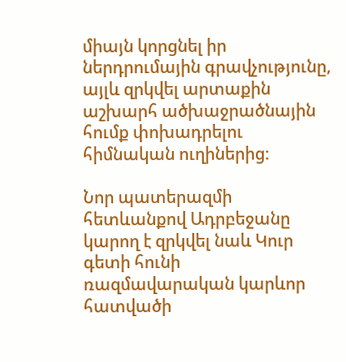միայն կորցնել իր ներդրումային գրավչությունը, այլև զրկվել արտաքին աշխարհ ածխաջրածնային հումք փոխադրելու հիմնական ուղիներից:

Նոր պատերազմի հետևանքով Ադրբեջանը կարող է զրկվել նաև Կուր գետի հունի ռազմավարական կարևոր հատվածի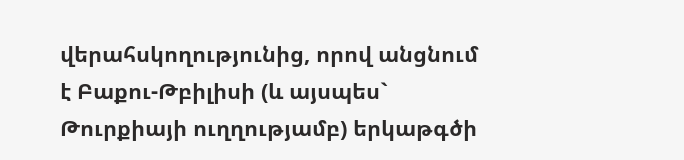վերահսկողությունից, որով անցնում է Բաքու-Թբիլիսի (և այսպես` Թուրքիայի ուղղությամբ) երկաթգծի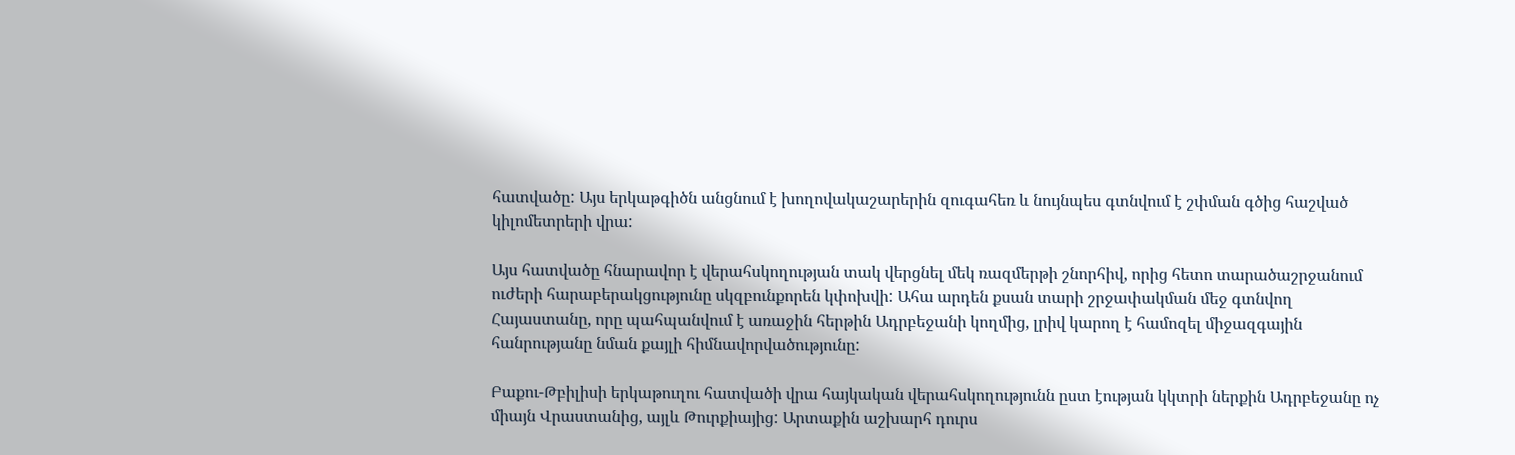հատվածը: Այս երկաթգիծն անցնում է խողովակաշարերին զուգահեռ և նույնպես գտնվում է շփման գծից հաշված կիլոմետրերի վրա:

Այս հատվածը հնարավոր է վերահսկողության տակ վերցնել մեկ ռազմերթի շնորհիվ, որից հետո տարածաշրջանում ուժերի հարաբերակցությունը սկզբունքորեն կփոխվի: Ահա արդեն քսան տարի շրջափակման մեջ գտնվող Հայաստանը, որը պահպանվում է առաջին հերթին Ադրբեջանի կողմից, լրիվ կարող է համոզել միջազգային հանրությանը նման քայլի հիմնավորվածությունը:

Բաքու-Թբիլիսի երկաթուղու հատվածի վրա հայկական վերահսկողությունն ըստ էության կկտրի ներքին Ադրբեջանը ոչ միայն Վրաստանից, այլև Թուրքիայից: Արտաքին աշխարհ դուրս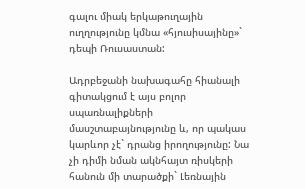գալու միակ երկաթուղային ուղղությունը կմնա «հյուսիսայինը»` դեպի Ռուսաստան:

Ադրբեջանի նախագահը հիանալի գիտակցում է այս բոլոր սպառնալիքների մասշտաբայնությունը և, որ պակաս կարևոր չէ` դրանց իրողությունը: Նա չի դիմի նման ակնհայտ ռիսկերի հանուն մի տարածքի` Լեռնային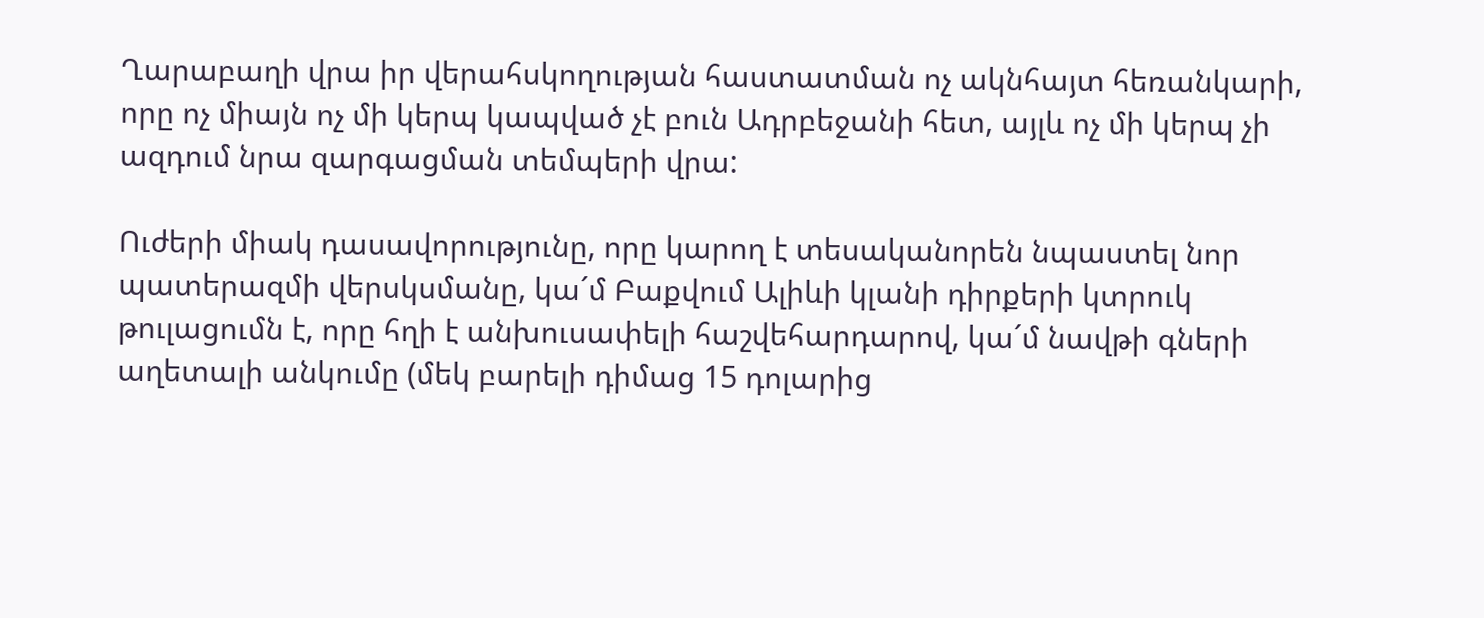Ղարաբաղի վրա իր վերահսկողության հաստատման ոչ ակնհայտ հեռանկարի, որը ոչ միայն ոչ մի կերպ կապված չէ բուն Ադրբեջանի հետ, այլև ոչ մի կերպ չի ազդում նրա զարգացման տեմպերի վրա:

Ուժերի միակ դասավորությունը, որը կարող է տեսականորեն նպաստել նոր պատերազմի վերսկսմանը, կա´մ Բաքվում Ալիևի կլանի դիրքերի կտրուկ թուլացումն է, որը հղի է անխուսափելի հաշվեհարդարով, կա´մ նավթի գների աղետալի անկումը (մեկ բարելի դիմաց 15 դոլարից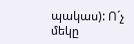պակաս): Ո´չ մեկը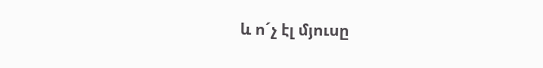և ո´չ էլ մյուսը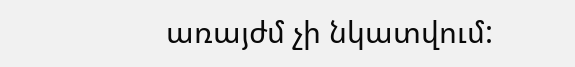առայժմ չի նկատվում: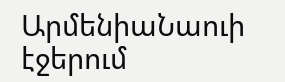ԱրմենիաՆաուի էջերում